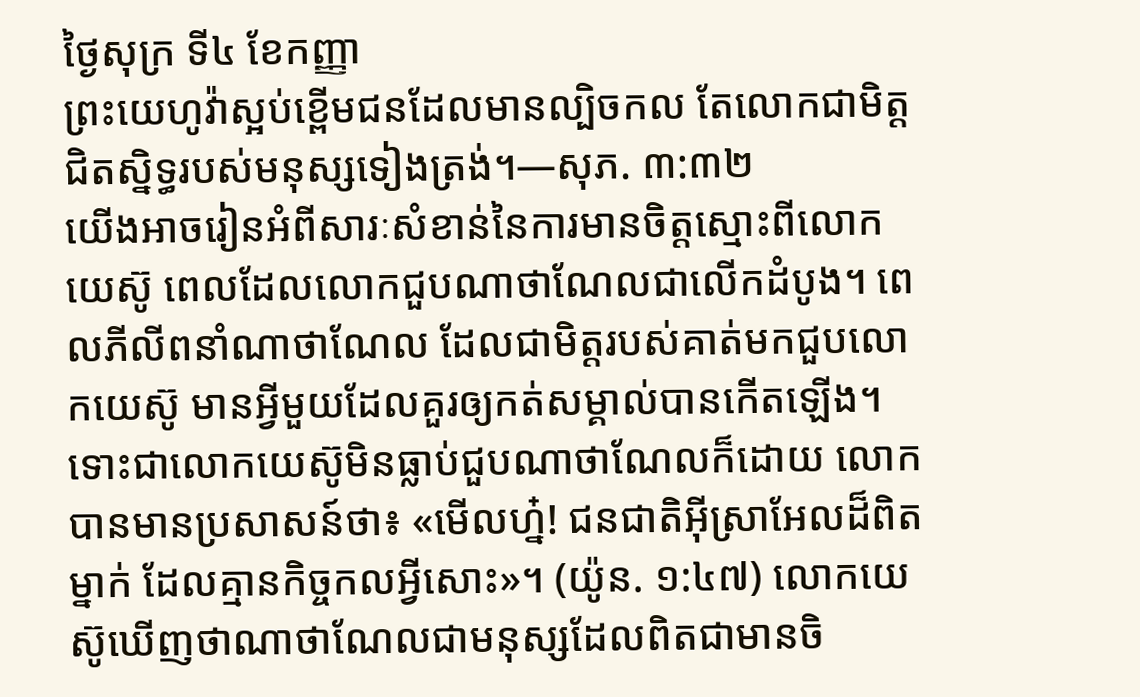ថ្ងៃសុក្រ ទី៤ ខែកញ្ញា
ព្រះយេហូវ៉ាស្អប់ខ្ពើមជនដែលមានល្បិចកល តែលោកជាមិត្តជិតស្និទ្ធរបស់មនុស្សទៀងត្រង់។—សុភ. ៣:៣២
យើងអាចរៀនអំពីសារៈសំខាន់នៃការមានចិត្តស្មោះពីលោកយេស៊ូ ពេលដែលលោកជួបណាថាណែលជាលើកដំបូង។ ពេលភីលីពនាំណាថាណែល ដែលជាមិត្តរបស់គាត់មកជួបលោកយេស៊ូ មានអ្វីមួយដែលគួរឲ្យកត់សម្គាល់បានកើតឡើង។ ទោះជាលោកយេស៊ូមិនធ្លាប់ជួបណាថាណែលក៏ដោយ លោកបានមានប្រសាសន៍ថា៖ «មើលហ្ន៎! ជនជាតិអ៊ីស្រាអែលដ៏ពិតម្នាក់ ដែលគ្មានកិច្ចកលអ្វីសោះ»។ (យ៉ូន. ១:៤៧) លោកយេស៊ូឃើញថាណាថាណែលជាមនុស្សដែលពិតជាមានចិ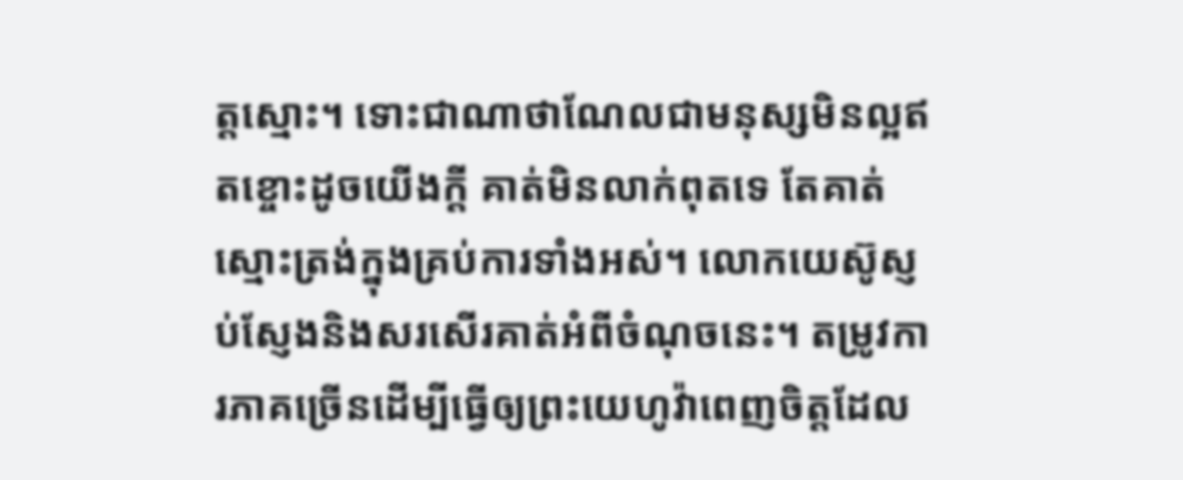ត្តស្មោះ។ ទោះជាណាថាណែលជាមនុស្សមិនល្អឥតខ្ចោះដូចយើងក្ដី គាត់មិនលាក់ពុតទេ តែគាត់ស្មោះត្រង់ក្នុងគ្រប់ការទាំងអស់។ លោកយេស៊ូស្ញប់ស្ញែងនិងសរសើរគាត់អំពីចំណុចនេះ។ តម្រូវការភាគច្រើនដើម្បីធ្វើឲ្យព្រះយេហូវ៉ាពេញចិត្តដែល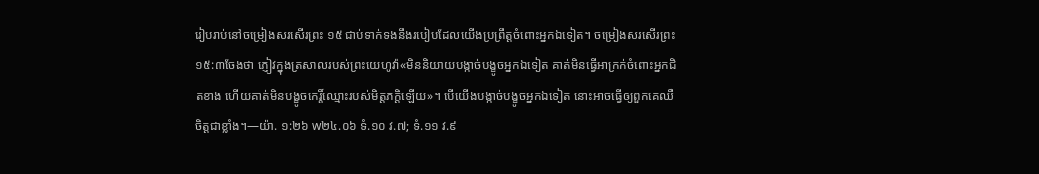រៀបរាប់នៅចម្រៀងសរសើរព្រះ ១៥ ជាប់ទាក់ទងនឹងរបៀបដែលយើងប្រព្រឹត្តចំពោះអ្នកឯទៀត។ ចម្រៀងសរសើរព្រះ ១៥:៣ចែងថា ភ្ញៀវក្នុងត្រសាលរបស់ព្រះយេហូវ៉ា«មិននិយាយបង្កាច់បង្ខូចអ្នកឯទៀត គាត់មិនធ្វើអាក្រក់ចំពោះអ្នកជិតខាង ហើយគាត់មិនបង្ខូចកេរ្តិ៍ឈ្មោះរបស់មិត្តភក្ដិឡើយ»។ បើយើងបង្កាច់បង្ខូចអ្នកឯទៀត នោះអាចធ្វើឲ្យពួកគេឈឺចិត្តជាខ្លាំង។—យ៉ា. ១:២៦ w២៤.០៦ ទំ.១០ វ.៧; ទំ.១១ វ.៩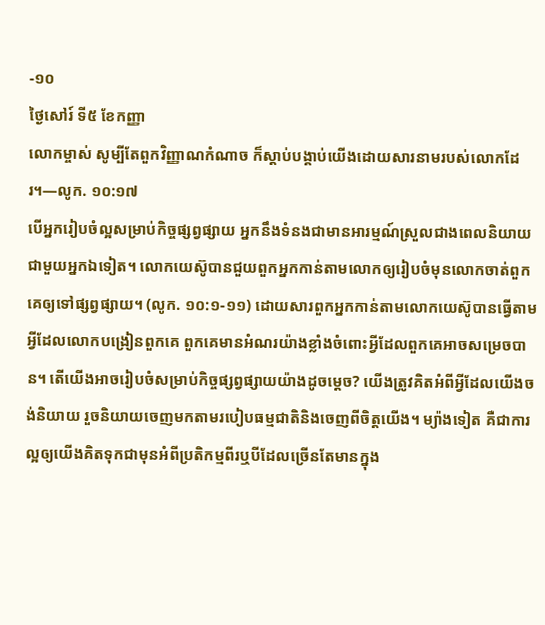-១០
ថ្ងៃសៅរ៍ ទី៥ ខែកញ្ញា
លោកម្ចាស់ សូម្បីតែពួកវិញ្ញាណកំណាច ក៏ស្ដាប់បង្គាប់យើងដោយសារនាមរបស់លោកដែរ។—លូក. ១០:១៧
បើអ្នករៀបចំល្អសម្រាប់កិច្ចផ្សព្វផ្សាយ អ្នកនឹងទំនងជាមានអារម្មណ៍ស្រួលជាងពេលនិយាយជាមួយអ្នកឯទៀត។ លោកយេស៊ូបានជួយពួកអ្នកកាន់តាមលោកឲ្យរៀបចំមុនលោកចាត់ពួកគេឲ្យទៅផ្សព្វផ្សាយ។ (លូក. ១០:១-១១) ដោយសារពួកអ្នកកាន់តាមលោកយេស៊ូបានធ្វើតាមអ្វីដែលលោកបង្រៀនពួកគេ ពួកគេមានអំណរយ៉ាងខ្លាំងចំពោះអ្វីដែលពួកគេអាចសម្រេចបាន។ តើយើងអាចរៀបចំសម្រាប់កិច្ចផ្សព្វផ្សាយយ៉ាងដូចម្ដេច? យើងត្រូវគិតអំពីអ្វីដែលយើងចង់និយាយ រួចនិយាយចេញមកតាមរបៀបធម្មជាតិនិងចេញពីចិត្តយើង។ ម្យ៉ាងទៀត គឺជាការល្អឲ្យយើងគិតទុកជាមុនអំពីប្រតិកម្មពីរឬបីដែលច្រើនតែមានក្នុង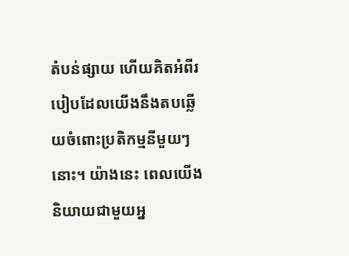តំបន់ផ្សាយ ហើយគិតអំពីរបៀបដែលយើងនឹងតបឆ្លើយចំពោះប្រតិកម្មនីមួយៗនោះ។ យ៉ាងនេះ ពេលយើងនិយាយជាមួយអ្ន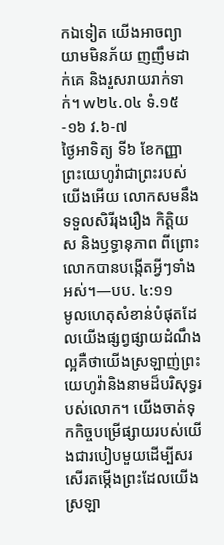កឯទៀត យើងអាចព្យាយាមមិនភ័យ ញញឹមដាក់គេ និងរួសរាយរាក់ទាក់។ w២៤.០៤ ទំ.១៥-១៦ វ.៦-៧
ថ្ងៃអាទិត្យ ទី៦ ខែកញ្ញា
ព្រះយេហូវ៉ាជាព្រះរបស់យើងអើយ លោកសមនឹងទទួលសិរីរុងរឿង កិត្តិយស និងឫទ្ធានុភាព ពីព្រោះលោកបានបង្កើតអ្វីៗទាំងអស់។—បប. ៤:១១
មូលហេតុសំខាន់បំផុតដែលយើងផ្សព្វផ្សាយដំណឹងល្អគឺថាយើងស្រឡាញ់ព្រះយេហូវ៉ានិងនាមដ៏បរិសុទ្ធរបស់លោក។ យើងចាត់ទុកកិច្ចបម្រើផ្សាយរបស់យើងជារបៀបមួយដើម្បីសរសើរតម្កើងព្រះដែលយើងស្រឡា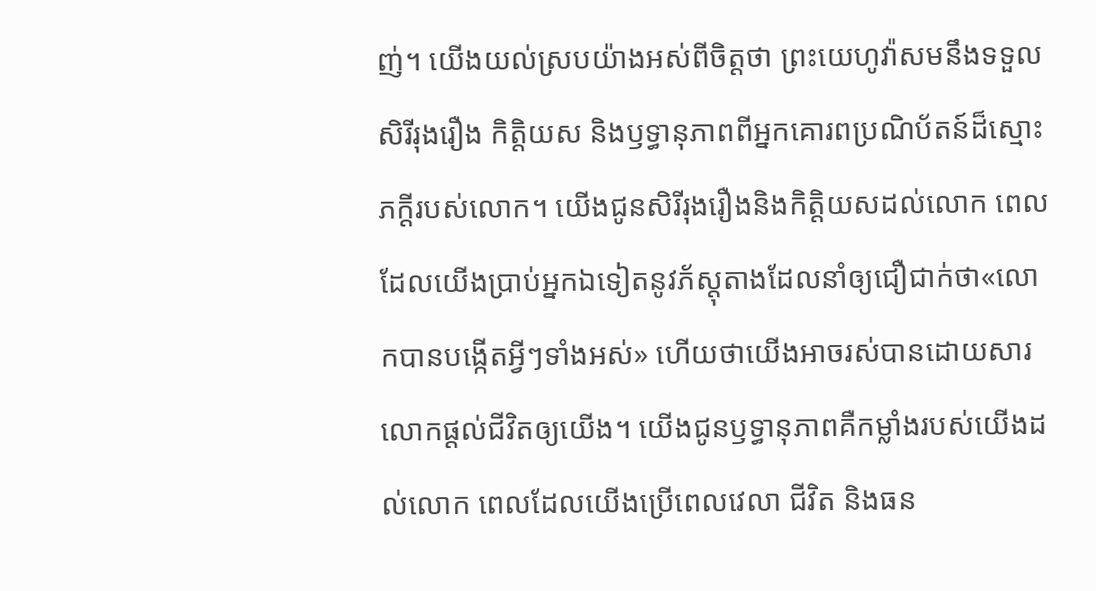ញ់។ យើងយល់ស្របយ៉ាងអស់ពីចិត្តថា ព្រះយេហូវ៉ាសមនឹងទទួលសិរីរុងរឿង កិត្តិយស និងឫទ្ធានុភាពពីអ្នកគោរពប្រណិប័តន៍ដ៏ស្មោះភក្ដីរបស់លោក។ យើងជូនសិរីរុងរឿងនិងកិត្តិយសដល់លោក ពេលដែលយើងប្រាប់អ្នកឯទៀតនូវភ័ស្តុតាងដែលនាំឲ្យជឿជាក់ថា«លោកបានបង្កើតអ្វីៗទាំងអស់» ហើយថាយើងអាចរស់បានដោយសារលោកផ្ដល់ជីវិតឲ្យយើង។ យើងជូនឫទ្ធានុភាពគឺកម្លាំងរបស់យើងដល់លោក ពេលដែលយើងប្រើពេលវេលា ជីវិត និងធន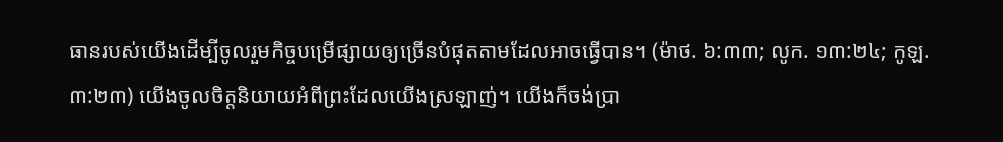ធានរបស់យើងដើម្បីចូលរួមកិច្ចបម្រើផ្សាយឲ្យច្រើនបំផុតតាមដែលអាចធ្វើបាន។ (ម៉ាថ. ៦:៣៣; លូក. ១៣:២៤; កូឡ. ៣:២៣) យើងចូលចិត្តនិយាយអំពីព្រះដែលយើងស្រឡាញ់។ យើងក៏ចង់ប្រា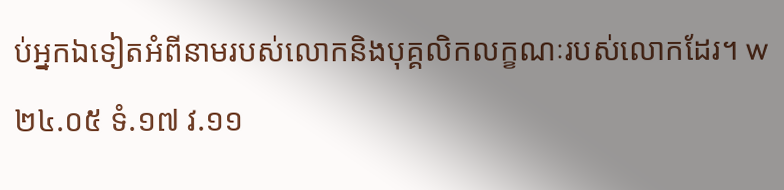ប់អ្នកឯទៀតអំពីនាមរបស់លោកនិងបុគ្គលិកលក្ខណៈរបស់លោកដែរ។ w២៤.០៥ ទំ.១៧ វ.១១